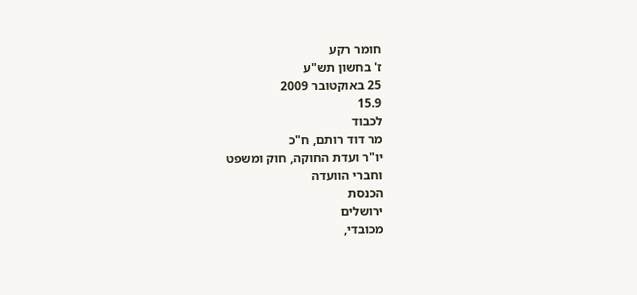חומר רקע
ז' בחשון תש"ע
25 באוקטובר 2009
15.9
לכבוד
מר דוד רותם, ח"כ
יו"ר ועדת החוקה, חוק ומשפט
וחברי הוועדה
הכנסת
ירושלים
מכובדי,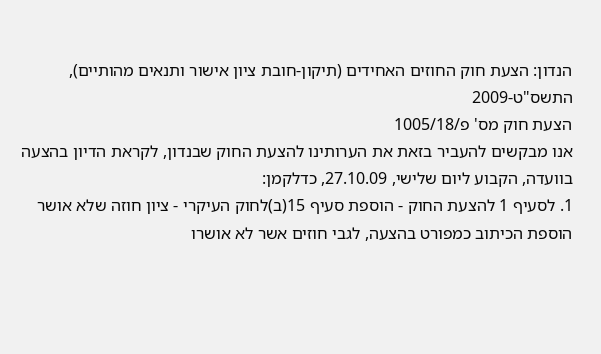הנדון: הצעת חוק החוזים האחידים (תיקון-חובת ציון אישור ותנאים מהותיים), התשס"ט-2009
הצעת חוק מס' פ/1005/18
אנו מבקשים להעביר בזאת את הערותינו להצעת החוק שבנדון, לקראת הדיון בהצעה בוועדה, הקבוע ליום שלישי, 27.10.09, כדלקמן:
1. לסעיף 1 להצעת החוק - הוספת סעיף 15(ב)לחוק העיקרי - ציון חוזה שלא אושר
הוספת הכיתוב כמפורט בהצעה, לגבי חוזים אשר לא אושרו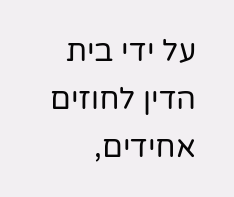על ידי בית הדין לחוזים אחידים,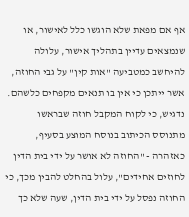אף אם מפאת שלא הוגשו כלל לאישור, או שנמצאים עדיין בתהליך אישור, עלולה להיחשב כמטביעה "אות קין" על גבי החוזה, אשר ייתכן כי אין בו תנאים מקפחים כלשהם.
נדגיש, כי לקוח המקבל חוזה שבראשו מתנוסס הכיתוב בנוסח המוצע בסעיף, כאזהרה - "החוזה לא אושר על ידי בית הדין לחוזים אחידים", עלול בהחלט להבין מכך, כי החוזה נפסל על ידי בית הדין, שעה שלא כך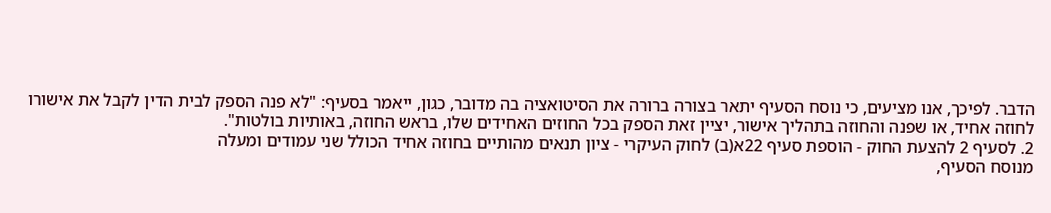הדבר. לפיכך, אנו מציעים, כי נוסח הסעיף יתאר בצורה ברורה את הסיטואציה בה מדובר, כגון, ייאמר בסעיף: "לא פנה הספק לבית הדין לקבל את אישורו לחוזה אחיד, או שפנה והחוזה בתהליך אישור, יציין זאת הספק בכל החוזים האחידים שלו, בראש החוזה, באותיות בולטות".
2. לסעיף 2 להצעת החוק - הוספת סעיף 22א(ב) לחוק העיקרי - ציון תנאים מהותיים בחוזה אחיד הכולל שני עמודים ומעלה
מנוסח הסעיף,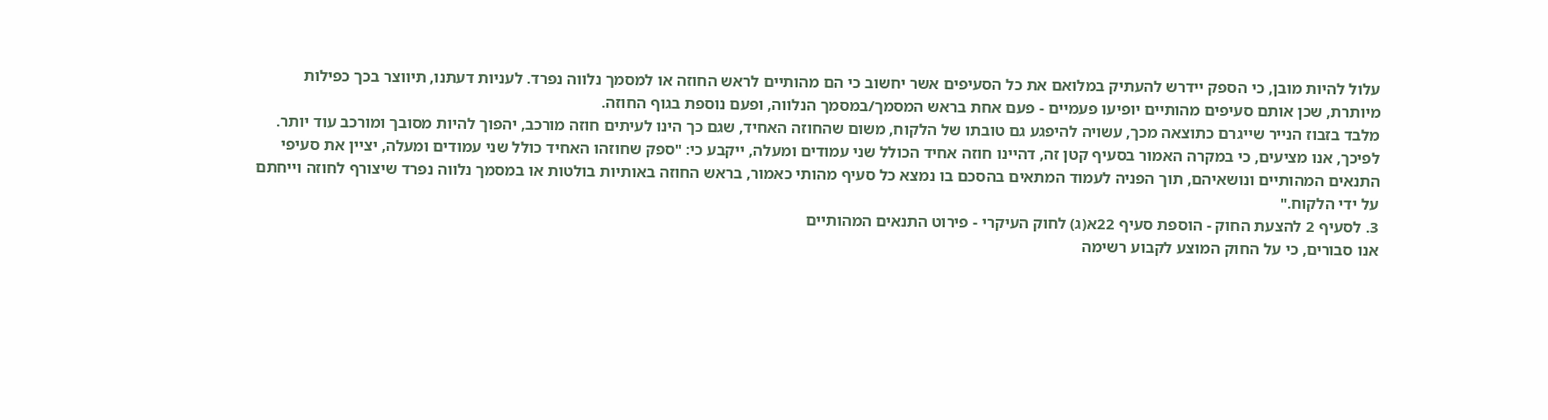עלול להיות מובן, כי הספק יידרש להעתיק במלואם את כל הסעיפים אשר יחשוב כי הם מהותיים לראש החוזה או למסמך נלווה נפרד. לעניות דעתנו, תיווצר בכך כפילות מיותרת, שכן אותם סעיפים מהותיים יופיעו פעמיים - פעם אחת בראש המסמך/במסמך הנלווה, ופעם נוספת בגוף החוזה.
מלבד בזבוז הנייר שייגרם כתוצאה מכך, עשויה להיפגע גם טובתו של הלקוח, משום שהחוזה האחיד, שגם כך הינו לעיתים חוזה מורכב, יהפוך להיות מסובך ומורכב עוד יותר.
לפיכך, אנו מציעים, כי במקרה האמור בסעיף קטן זה, דהיינו חוזה אחיד הכולל שני עמודים ומעלה, ייקבע כי: "ספק שחוזהו האחיד כולל שני עמודים ומעלה, יציין את סעיפי התנאים המהותיים ונושאיהם, תוך הפניה לעמוד המתאים בהסכם בו נמצא כל סעיף מהותי כאמור, בראש החוזה באותיות בולטות או במסמך נלווה נפרד שיצורף לחוזה וייחתם על ידי הלקוח."
3. לסעיף 2 להצעת החוק - הוספת סעיף 22א(ג) לחוק העיקרי - פירוט התנאים המהותיים
אנו סבורים, כי על החוק המוצע לקבוע רשימה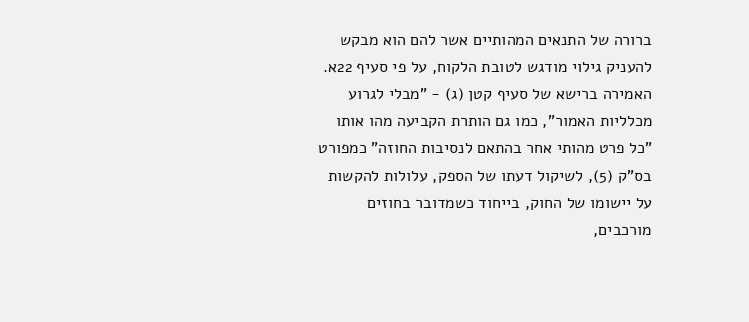ברורה של התנאים המהותיים אשר להם הוא מבקש להעניק גילוי מודגש לטובת הלקוח, על פי סעיף 22א. האמירה ברישא של סעיף קטן (ג) - "מבלי לגרוע מכלליות האמור", כמו גם הותרת הקביעה מהו אותו "כל פרט מהותי אחר בהתאם לנסיבות החוזה" כמפורט בס"ק (5), לשיקול דעתו של הספק, עלולות להקשות על יישומו של החוק, בייחוד כשמדובר בחוזים מורכבים,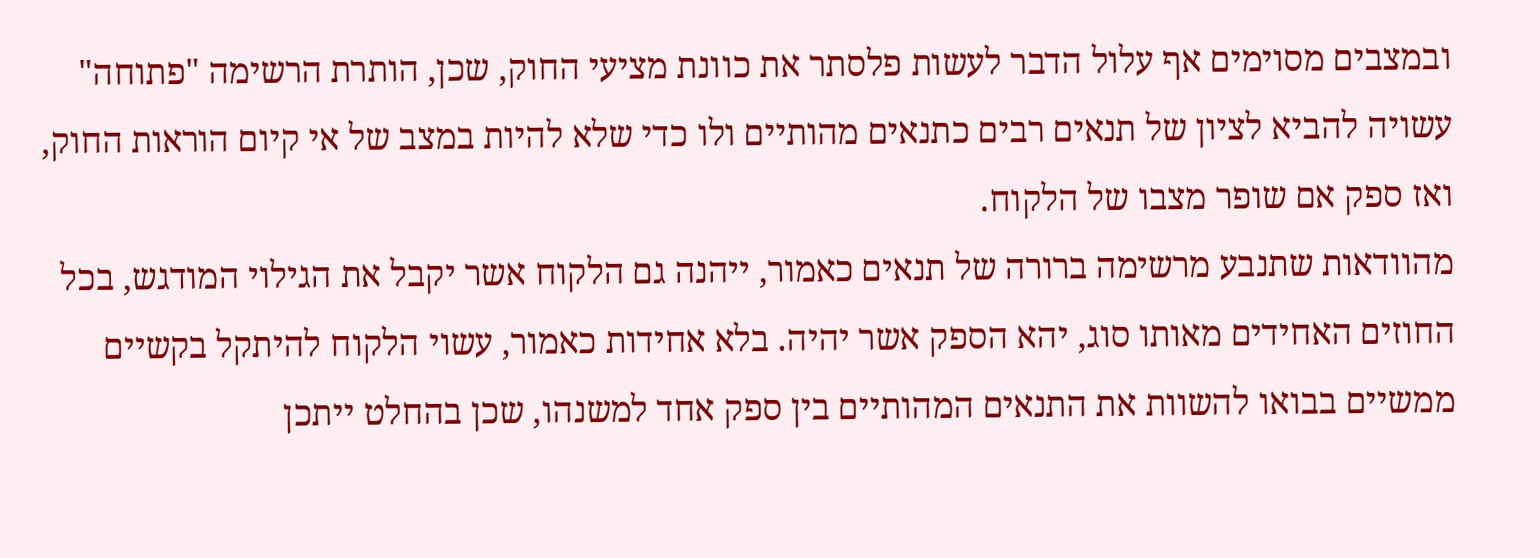ובמצבים מסוימים אף עלול הדבר לעשות פלסתר את כוונת מציעי החוק, שכן, הותרת הרשימה "פתוחה" עשויה להביא לציון של תנאים רבים כתנאים מהותיים ולו כדי שלא להיות במצב של אי קיום הוראות החוק, ואז ספק אם שופר מצבו של הלקוח.
מהוודאות שתנבע מרשימה ברורה של תנאים כאמור, ייהנה גם הלקוח אשר יקבל את הגילוי המודגש, בכל החוזים האחידים מאותו סוג, יהא הספק אשר יהיה. בלא אחידות כאמור, עשוי הלקוח להיתקל בקשיים ממשיים בבואו להשוות את התנאים המהותיים בין ספק אחד למשנהו, שכן בהחלט ייתכן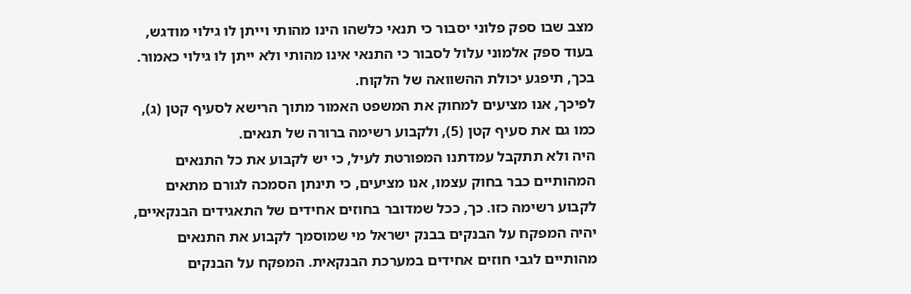מצב שבו ספק פלוני יסבור כי תנאי כלשהו הינו מהותי וייתן לו גילוי מודגש, בעוד ספק אלמוני עלול לסבור כי התנאי אינו מהותי ולא ייתן לו גילוי כאמור. בכך, תיפגע יכולת ההשוואה של הלקוח.
לפיכך, אנו מציעים למחוק את המשפט האמור מתוך הרישא לסעיף קטן (ג), כמו גם את סעיף קטן (5), ולקבוע רשימה ברורה של תנאים.
היה ולא תתקבל עמדתנו המפורטת לעיל, כי יש לקבוע את כל התנאים המהותיים כבר בחוק עצמו, אנו מציעים, כי תינתן הסמכה לגורם מתאים לקבוע רשימה כזו. כך, ככל שמדובר בחוזים אחידים של התאגידים הבנקאיים, יהיה המפקח על הבנקים בבנק ישראל מי שמוסמך לקבוע את התנאים מהותיים לגבי חוזים אחידים במערכת הבנקאית. המפקח על הבנקים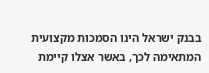בבנק ישראל הינו הסמכות מקצועית המתאימה לכך, באשר אצלו קיימת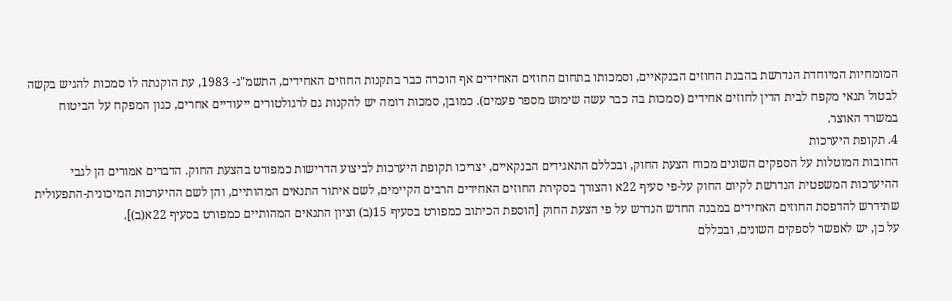המומחיות המיוחדת הנדרשת בהבנת החוזים הבנקאיים, וסמכותו בתחום החוזים האחידים אף הוכרה כבר בתקנות החוזים האחידים, התשמ"ג- 1983, עת הוקנתה לו סמכות להגיש בקשה לבטול תנאי מקפח לבית הדין לחוזים אחידים (סמכות בה כבר עשה שימוש מספר פעמים). כמובן, סמכות דומה יש להקנות גם לרגולטורים ייעודיים אחרים, כגון המפקח על הביטוח במשרד האוצר.
4. תקופת היערכות
החובות המוטלות על הספקים השונים מכוח הצעת החוק, ובכללם התאגידים הבנקאיים, יצריכו תקופת היערכות לביצוע הדרישות כמפורט בהצעת החוק. הדברים אמורים הן לגבי ההיערכות המשפטית הנדרשת לקיום החוק על-פי סעיף 22א והצורך בסקירת החוזים האחידים הרבים הקיימים, לשם איתור התנאים המהותיים, והן לשם ההיערכות המיכונית-התפעולית שתידרש להדפסת החוזים האחידים במבנה החדש הנדרש על פי הצעת החוק [הוספת הכיתוב כמפורט בסעיף 15(ב) וציון התנאים המהותיים כמפורט בסעיף 22א(ב)].
על כן, יש לאפשר לספקים השונים, ובכללם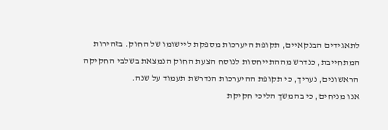לתאגידים הבנקאיים, תקופת היערכות מספקת ליישומו של החוק. בזהירות המתחייבת, כנדרש מההתייחסות לנוסח הצעת החוק הנמצאת בשלבי החקיקה הראשונים, נעריך, כי תקופת ההיערכות הנדרשת תעמוד על שנה.
אנו מניחים, כי בהמשך הליכי חקיקת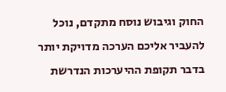החוק וגיבוש נוסח מתקדם, נוכל להעביר אליכם הערכה מדויקת יותר בדבר תקופת ההיערכות הנדרשת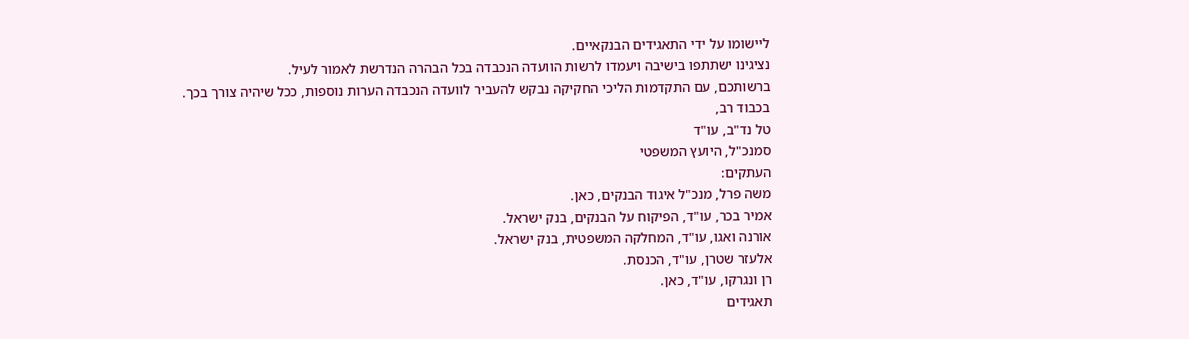ליישומו על ידי התאגידים הבנקאיים.
נציגינו ישתתפו בישיבה ויעמדו לרשות הוועדה הנכבדה בכל הבהרה הנדרשת לאמור לעיל.
ברשותכם, עם התקדמות הליכי החקיקה נבקש להעביר לוועדה הנכבדה הערות נוספות, ככל שיהיה צורך בכך.
בכבוד רב,
טל נד"ב, עו"ד
סמנכ"ל, היועץ המשפטי
העתקים:
משה פרל, מנכ"ל איגוד הבנקים, כאן.
אמיר בכר, עו"ד, הפיקוח על הבנקים, בנק ישראל.
אורנה ואגו, עו"ד, המחלקה המשפטית, בנק ישראל.
אלעזר שטרן, עו"ד, הכנסת.
רן ונגרקו, עו"ד, כאן.
תאגידים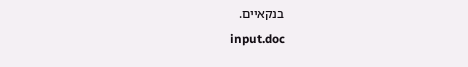בנקאיים.
input.doc